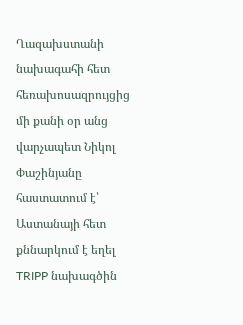Ղազախստանի նախագահի հետ հեռախոսազրույցից մի քանի օր անց վարչապետ Նիկոլ Փաշինյանը հաստատում է՝ Աստանայի հետ քննարկում է եղել TRIPP նախագծին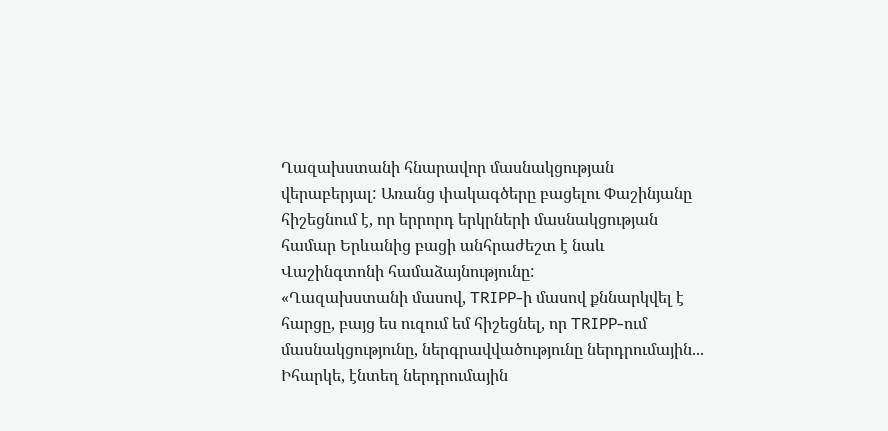Ղազախստանի հնարավոր մասնակցության վերաբերյալ: Առանց փակագծերը բացելու Փաշինյանը հիշեցնում է, որ երրորդ երկրների մասնակցության համար Երևանից բացի անհրաժեշտ է նաև Վաշինգտոնի համաձայնությունը:
«Ղազախստանի մասով, TRIPP-ի մասով քննարկվել է հարցը, բայց ես ուզում եմ հիշեցնել, որ TRIPP-ում մասնակցությունը, ներգրավվածությունը ներդրումային... Իհարկե, էնտեղ ներդրումային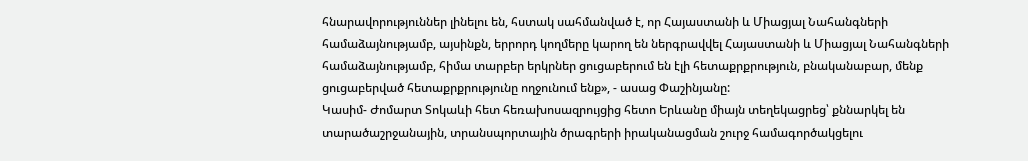հնարավորություններ լինելու են, հստակ սահմանված է, որ Հայաստանի և Միացյալ Նահանգների համաձայնությամբ, այսինքն, երրորդ կողմերը կարող են ներգրավվել Հայաստանի և Միացյալ Նահանգների համաձայնությամբ, հիմա տարբեր երկրներ ցուցաբերում են էլի հետաքրքրություն, բնականաբար, մենք ցուցաբերված հետաքրքրությունը ողջունում ենք», - ասաց Փաշինյանը:
Կասիմ- Ժոմարտ Տոկաևի հետ հեռախոսազրույցից հետո Երևանը միայն տեղեկացրեց՝ քննարկել են տարածաշրջանային, տրանսպորտային ծրագրերի իրականացման շուրջ համագործակցելու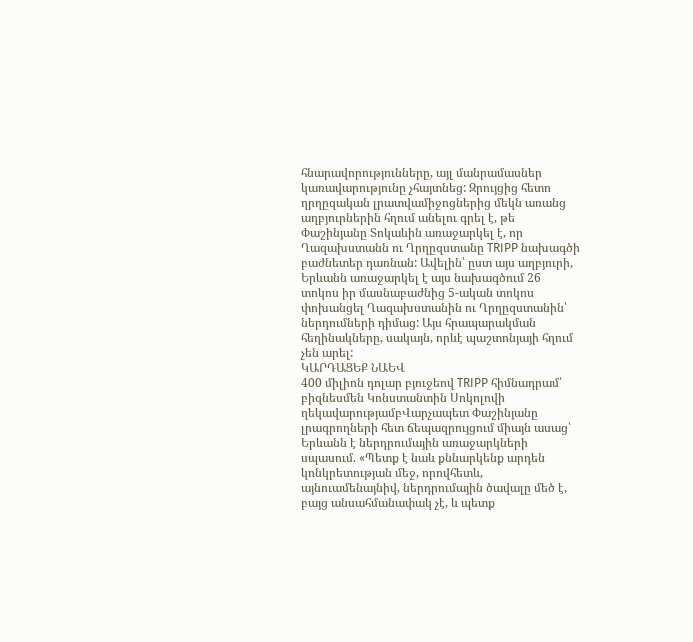հնարավորությունները, այլ մանրամասներ կառավարությունը չհայտնեց: Զրույցից հետո ղրղըզական լրատվամիջոցներից մեկն առանց աղբյուրներին հղում անելու գրել է, թե Փաշինյանը Տոկաևին առաջարկել է, որ Ղազախստանն ու Ղրղըզստանը TRIPP նախագծի բաժնետեր դառնան: Ավելին՝ ըստ այս աղբյուրի, Երևանն առաջարկել է այս նախագծում 26 տոկոս իր մասնաբաժնից 5-ական տոկոս փոխանցել Ղազախստանին ու Ղրղըզստանին՝ ներդումների դիմաց: Այս հրապարակման հեղինակները, սակայն, որևէ պաշտոնյայի հղում չեն արել:
ԿԱՐԴԱՑԵՔ ՆԱԵՎ
400 միլիոն դոլար բյուջեով TRIPP հիմնադրամ՝ բիզնեսմեն Կոնստանտին Սոկոլովի ղեկավարությամբՎարչապետ Փաշինյանը լրագրողների հետ ճեպազրույցում միայն ասաց՝ Երևանն է ներդրումային առաջարկների սպասում. «Պետք է նաև քննարկենք արդեն կոնկրետության մեջ, որովհետև, այնուամենայնիվ, ներդրումային ծավալը մեծ է, բայց անսահմանափակ չէ, և պետք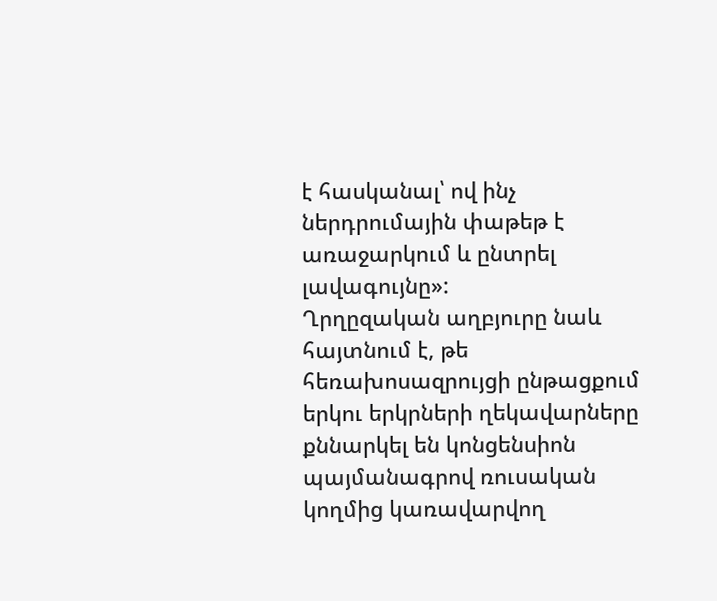է հասկանալ՝ ով ինչ ներդրումային փաթեթ է առաջարկում և ընտրել լավագույնը»:
Ղրղըզական աղբյուրը նաև հայտնում է, թե հեռախոսազրույցի ընթացքում երկու երկրների ղեկավարները քննարկել են կոնցենսիոն պայմանագրով ռուսական կողմից կառավարվող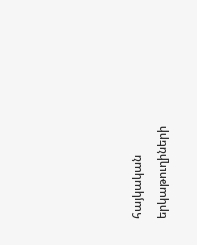հայկական երկաթուղիների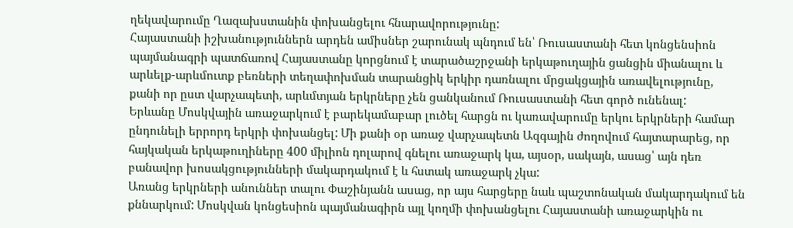ղեկավարումը Ղազախստանին փոխանցելու հնարավորությունը:
Հայաստանի իշխանություններն արդեն ամիսներ շարունակ պնդում են՝ Ռուսաստանի հետ կոնցենսիոն պայմանագրի պատճառով Հայաստանը կորցնում է տարածաշրջանի երկաթուղային ցանցին միանալու և արևելք-արևմուտք բեռների տեղափոխման տարանցիկ երկիր դառնալու մրցակցային առավելությունը, քանի որ ըստ վարչապետի, արևմտյան երկրները չեն ցանկանում Ռուսաստանի հետ գործ ունենալ:
Երևանը Մոսկվային առաջարկում է բարեկամաբար լուծել հարցն ու կառավարումը երկու երկրների համար ընդունելի երրորդ երկրի փոխանցել: Մի քանի օր առաջ վարչապետն Ազգային ժողովում հայտարարեց, որ հայկական երկաթուղիները 400 միլիոն դոլարով գնելու առաջարկ կա, այսօր, սակայն, ասաց՝ այն դեռ բանավոր խոսակցությունների մակարդակում է և հստակ առաջարկ չկա:
Առանց երկրների անուններ տալու Փաշինյանն ասաց, որ այս հարցերը նաև պաշտոնական մակարդակում են քննարկում: Մոսկվան կոնցեսիոն պայմանագիրն այլ կողմի փոխանցելու Հայաստանի առաջարկին ու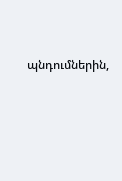պնդումներին,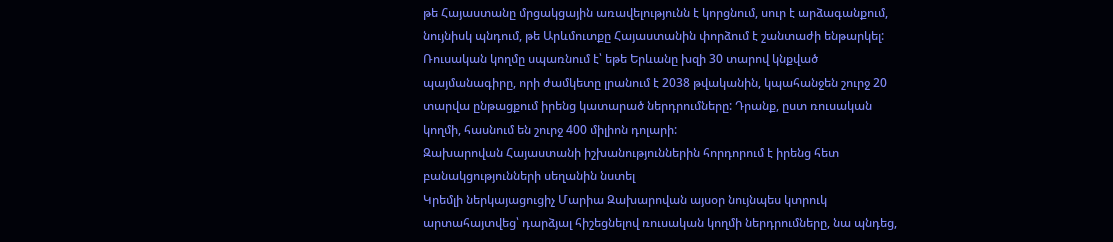թե Հայաստանը մրցակցային առավելությունն է կորցնում, սուր է արձագանքում, նույնիսկ պնդում, թե Արևմուտքը Հայաստանին փորձում է շանտաժի ենթարկել: Ռուսական կողմը սպառնում է՝ եթե Երևանը խզի 30 տարով կնքված պայմանագիրը, որի ժամկետը լրանում է 2038 թվականին, կպահանջեն շուրջ 20 տարվա ընթացքում իրենց կատարած ներդրումները: Դրանք, ըստ ռուսական կողմի, հասնում են շուրջ 400 միլիոն դոլարի:
Զախարովան Հայաստանի իշխանություններին հորդորում է իրենց հետ բանակցությունների սեղանին նստել
Կրեմլի ներկայացուցիչ Մարիա Զախարովան այսօր նույնպես կտրուկ արտահայտվեց՝ դարձյալ հիշեցնելով ռուսական կողմի ներդրումները, նա պնդեց,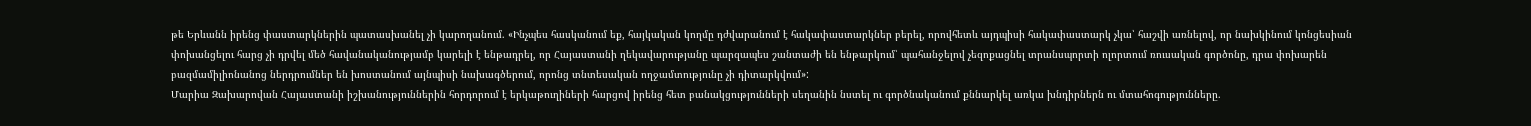թե Երևանն իրենց փաստարկներին պատասխանել չի կարողանում. «Ինչպես հասկանում եք, հայկական կողմը դժվարանում է հակափաստարկներ բերել, որովհետև այդպիսի հակափաստարկ չկա՝ հաշվի առնելով, որ նախկինում կոնցեսիան փոխանցելու հարց չի դրվել մեծ հավանականությամբ կարելի է ենթադրել, որ Հայաստանի ղեկավարությանը պարզապես շանտաժի են ենթարկում՝ պահանջելով չեզոքացնել տրանսպորտի ոլորտում ռուսական գործոնը, դրա փոխարեն բազմամիլիոնանոց ներդրումներ են խոստանում այնպիսի նախագծերում, որոնց տնտեսական ողջամտությունը չի դիտարկվում»:
Մարիա Զախարովան Հայաստանի իշխանություններին հորդորում է երկաթուղիների հարցով իրենց հետ բանակցությունների սեղանին նստել ու գործնականում քննարկել առկա խնդիրներն ու մտահոգությունները.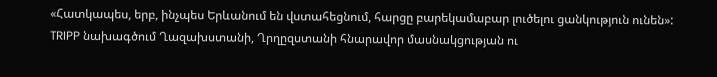«Հատկապես, երբ, ինչպես Երևանում են վստահեցնում, հարցը բարեկամաբար լուծելու ցանկություն ունեն»:
TRIPP նախագծում Ղազախստանի, Ղրղըզստանի հնարավոր մասնակցության ու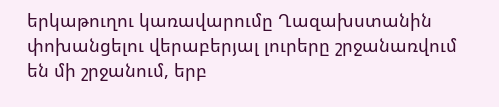երկաթուղու կառավարումը Ղազախստանին փոխանցելու վերաբերյալ լուրերը շրջանառվում են մի շրջանում, երբ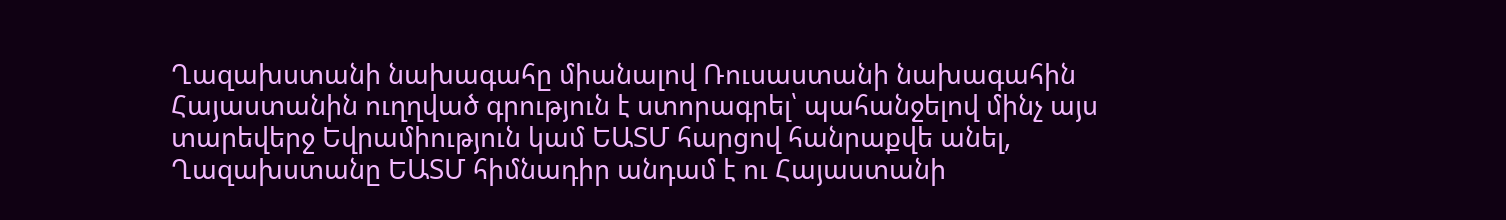Ղազախստանի նախագահը միանալով Ռուսաստանի նախագահին Հայաստանին ուղղված գրություն է ստորագրել՝ պահանջելով մինչ այս տարեվերջ Եվրամիություն կամ ԵԱՏՄ հարցով հանրաքվե անել, Ղազախստանը ԵԱՏՄ հիմնադիր անդամ է ու Հայաստանի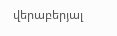վերաբերյալ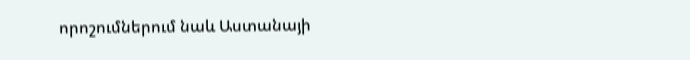որոշումներում նաև Աստանայի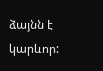ձայնն է կարևոր: